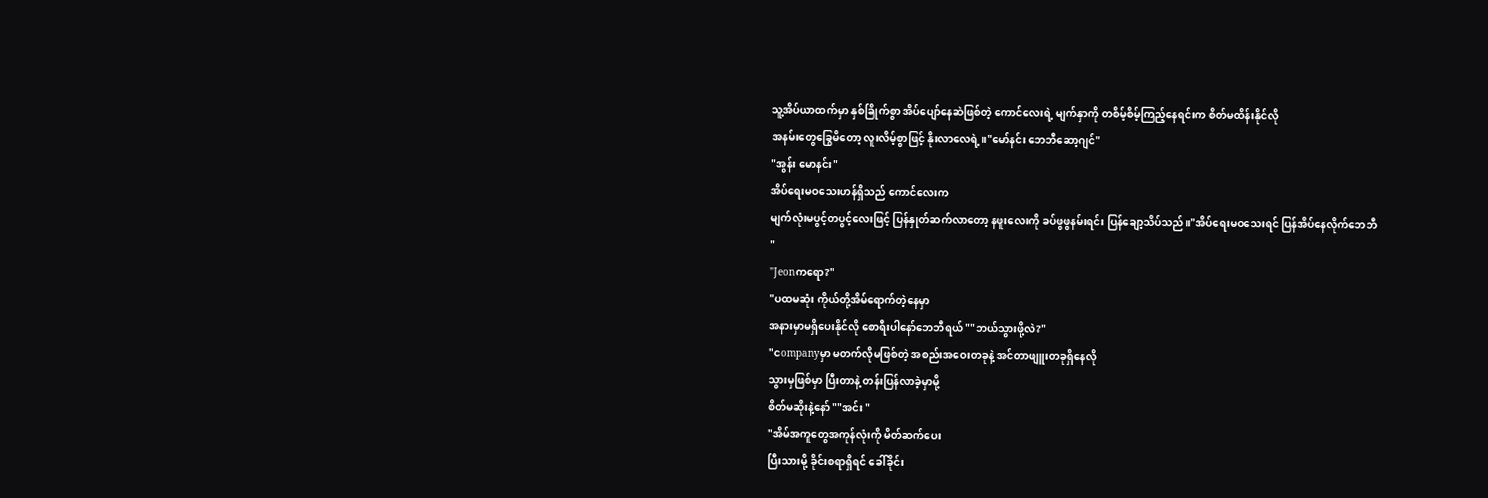သူ့အိပ်ယာထက်မှာ နှစ်ခြိုက်စွာ အိပ်ပျော်နေဆဲဖြစ်တဲ့ ကောင်လေးရဲ့ မျက်နှာကို တစိမ့်စိမ့်ကြည့်နေရင်းက စိတ်မထိန်းနိုင်လို
အနမ်းတွေခြွေမိတော့ လူးလိမ့်စွာဖြင့် နိုးလာလေရဲ့။"မော်နင်း ဘေဘီဆော့ဂျင်"
"အွန်း မောနင်း"
အိပ်ရေးမဝသေးဟန်ရှိသည် ကောင်လေးက
မျက်လုံးမပွင့်တပွင့်လေးဖြင့် ပြန်နှုတ်ဆက်လာတော့ နဖူးလေးကို ခပ်ဖွဖွနမ်းရင်း ပြန်ချော့သိပ်သည်။"အိပ်ရေးမဝသေးရင် ပြန်အိပ်နေလိုက်ဘေဘီ "
"Jeonကရော?"
"ပထမဆုံး ကိုယ်တို့အိမ်ရောက်တဲ့နေမှာ
အနားမှာမရှိပေးနိုင်လို စောရီးပါနော်ဘေဘီရယ် ""ဘယ်သွားဖို့လဲ?"
"ငompanyမှာ မတက်လိုမဖြစ်တဲ့ အစည်းအဝေးတခုနဲ့ အင်တာဖျူးတခုရှိနေလို
သွားမှဖြစ်မှာ ပြီးတာနဲ့ တန်းပြန်လာခဲ့မှာမို့
စိတ်မဆိုးနဲ့နော် ""အင်း "
"အိမ်အကူတွေအကုန်လုံးကို မိတ်ဆက်ပေး
ပြီးသားမို့ ခိုင်းစရာရှိရင် ခေါ်ခိုင်း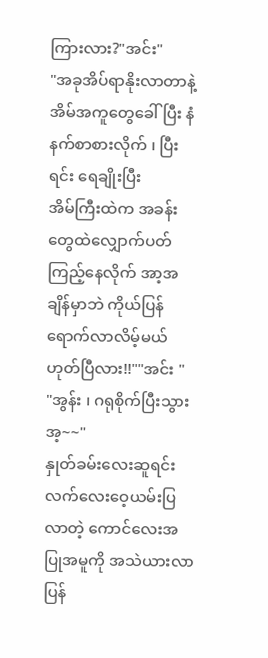ကြားလား?"အင်း"
"အခုအိပ်ရာနိုးလာတာနဲ့ အိမ်အကူတွေခေါ်ပြီး နံနက်စာစားလိုက် ၊ ပြီးရင်း ရေချိုးပြီး
အိမ်ကြီးထဲက အခန်းတွေထဲလျှောက်ပတ်ကြည့်နေလိုက် အာ့အချိန်မှာဘဲ ကိုယ်ပြန်ရောက်လာလိမ့်မယ် ဟုတ်ပြီလား!!""အင်း "
"အွန်း ၊ ဂရုစိုက်ပြီးသွား အ့~~"
နှုတ်ခမ်းလေးဆူရင်း လက်လေးဝေ့ယမ်းပြလာတဲ့ ကောင်လေးအပြုအမူကို အသဲယားလာပြန်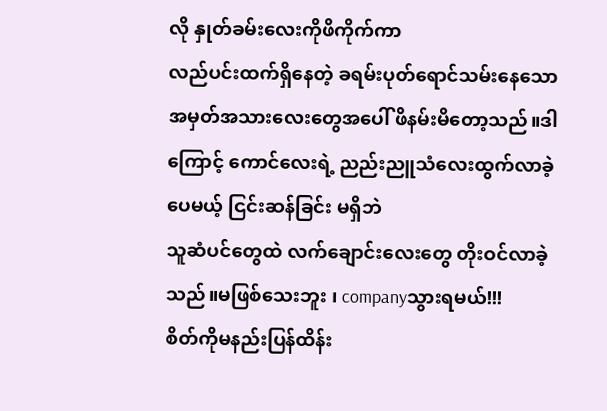လို နှုတ်ခမ်းလေးကိုဖိကိုက်ကာ
လည်ပင်းထက်ရှိနေတဲ့ ခရမ်းပုတ်ရောင်သမ်းနေသော အမှတ်အသားလေးတွေအပေါ် ဖိနမ်းမိတော့သည်။ဒါကြောင့် ကောင်လေးရဲ့ ညည်းညူသံလေးထွက်လာခဲ့ပေမယ့် ငြင်းဆန်ခြင်း မရှိဘဲ
သူဆံပင်တွေထဲ လက်ချောင်းလေးတွေ တိုးဝင်လာခဲ့သည်။မဖြစ်သေးဘူး ၊ companyသွားရမယ်!!!
စိတ်ကိုမနည်းပြန်ထိန်း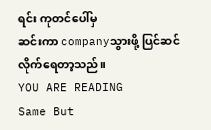ရင်း ကုတင်ပေါ်မှ
ဆင်းကာ companyသွားဖို့ ပြင်ဆင်
လိုက်ရေတာ့သည်။
YOU ARE READING
Same But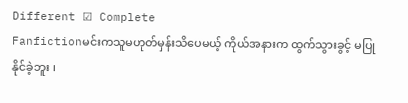Different ☑ Complete
Fanfictionမင်းကသူမဟုတ်မှန်းသိပေမယ့် ကိုယ်အနားက ထွက်သွားခွင့် မပြုနိုင်ခဲ့ဘူး ၊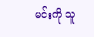မင်းကို သူ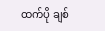ထက်ပို ချစ်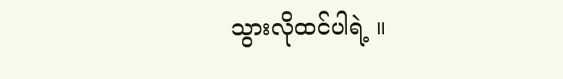သွားလိုထင်ပါရဲ့ ။